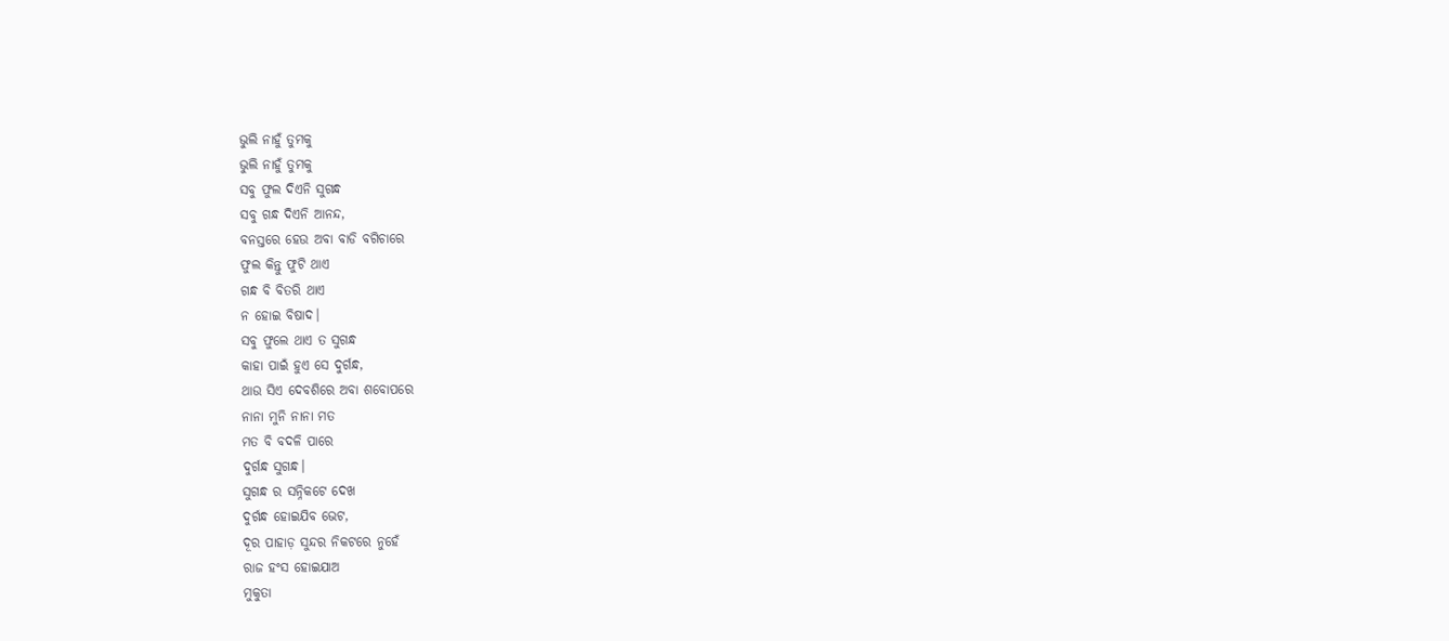ଭୁଲି ନାହୁଁ ତୁମକୁ
ଭୁଲି ନାହୁଁ ତୁମକୁ
ସବୁ ଫୁଲ ଦିଏନି ସୁଗନ୍ଧ
ସବୁ ଗନ୍ଧ ଦିଏନି ଆନନ୍ଦ,
ବନସ୍ତରେ ହେଉ ଅବା ବାଡି ବଗିଚାରେ
ଫୁଲ କିନ୍ତୁ ଫୁଟି ଥାଏ
ଗନ୍ଧ ବି ବିତରି ଥାଏ
ନ ହୋଇ ବିଷାଦ।
ସବୁ ଫୁଲେ ଥାଏ ତ ସୁଗନ୍ଧ
କାହା ପାଇଁ ହୁଏ ସେ ଦୁର୍ଗନ୍ଧ,
ଥାଉ ସିଏ ଦେବଶିରେ ଅବା ଶବୋପରେ
ନାନା ମୁନି ନାନା ମତ
ମତ ବି ବଦଳି ପାରେ
ଦୁର୍ଗନ୍ଧ ସୁଗନ୍ଧ।
ସୁଗନ୍ଧ ର ସନ୍ନିକଟେ ଦେଖ
ଦୁର୍ଗନ୍ଧ ହୋଇଯିବ ଭେଟ,
ଦୂର ପାହାଡ଼ ସୁନ୍ଦର ନିକଟରେ ନୁହେଁ
ରାଜ ହଂସ ହୋଇଯାଅ
ମୁକୁତା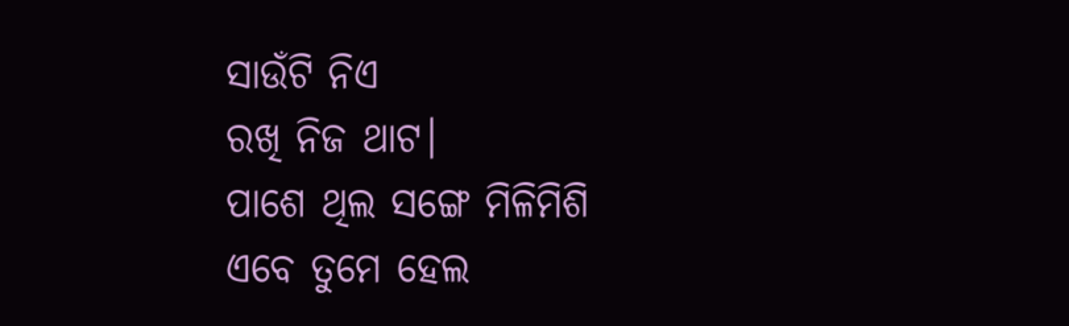ସାଉଁଟି ନିଏ
ରଖି ନିଜ ଥାଟ।
ପାଶେ ଥିଲ ସଙ୍ଗେ ମିଳିମିଶି
ଏବେ ତୁମେ ହେଲ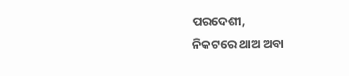ପରଦେଶୀ,
ନିକଟରେ ଥାଅ ଅବା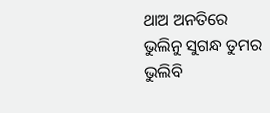ଥାଅ ଅନତିରେ
ଭୁଲିନୁ ସୁଗନ୍ଧ ତୁମର
ଭୁଲିବି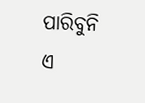ପାରିବୁନି
ଏ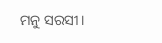ମନୁ ସରସୀ।